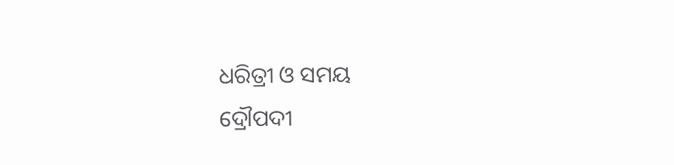ଧରିତ୍ରୀ ଓ ସମୟ
ଦ୍ରୌପଦୀ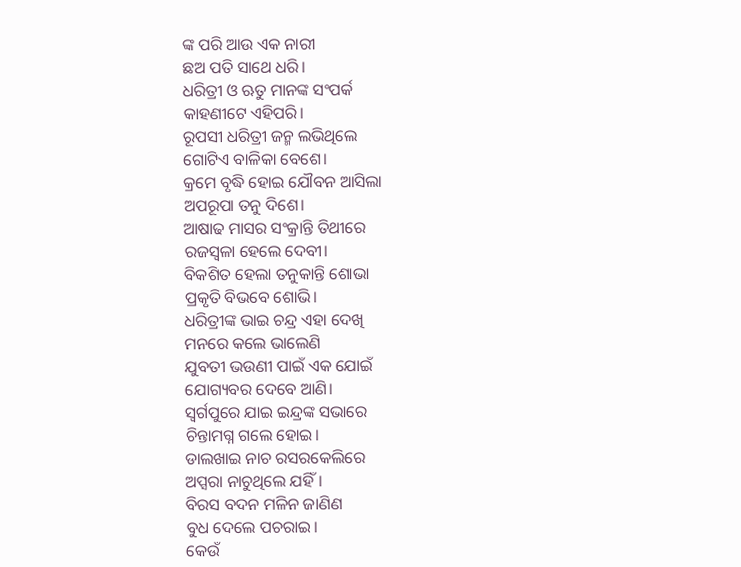ଙ୍କ ପରି ଆଉ ଏକ ନାରୀ
ଛଅ ପତି ସାଥେ ଧରି।
ଧରିତ୍ରୀ ଓ ଋତୁ ମାନଙ୍କ ସଂପର୍କ
କାହଣୀଟେ ଏହିପରି।
ରୂପସୀ ଧରିତ୍ରୀ ଜନ୍ମ ଲଭିଥିଲେ
ଗୋଟିଏ ବାଳିକା ବେଶେ।
କ୍ରମେ ବୃଦ୍ଧି ହୋଇ ଯୌବନ ଆସିଲା
ଅପରୂପା ତନୁ ଦିଶେ।
ଆଷାଢ ମାସର ସଂକ୍ରାନ୍ତି ତିଥୀରେ
ରଜସ୍ବଳା ହେଲେ ଦେବୀ।
ବିକଶିତ ହେଲା ତନୁକାନ୍ତି ଶୋଭା
ପ୍ରକୃତି ବିଭବେ ଶୋଭି।
ଧରିତ୍ରୀଙ୍କ ଭାଇ ଚନ୍ଦ୍ର ଏହା ଦେଖି
ମନରେ କଲେ ଭାଲେଣି
ଯୁବତୀ ଭଉଣୀ ପାଇଁ ଏକ ଯୋଇଁ
ଯୋଗ୍ୟବର ଦେବେ ଆଣି।
ସ୍ବର୍ଗପୁରେ ଯାଇ ଇନ୍ଦ୍ରଙ୍କ ସଭାରେ
ଚିନ୍ତାମଗ୍ନ ଗଲେ ହୋଇ।
ଡାଲଖାଇ ନାଚ ରସରକେଲିରେ
ଅପ୍ସରା ନାଚୁଥିଲେ ଯହିଁ।
ବିରସ ବଦନ ମଳିନ ଜାଣିଣ
ବୁଧ ଦେଲେ ପଚରାଇ।
କେଉଁ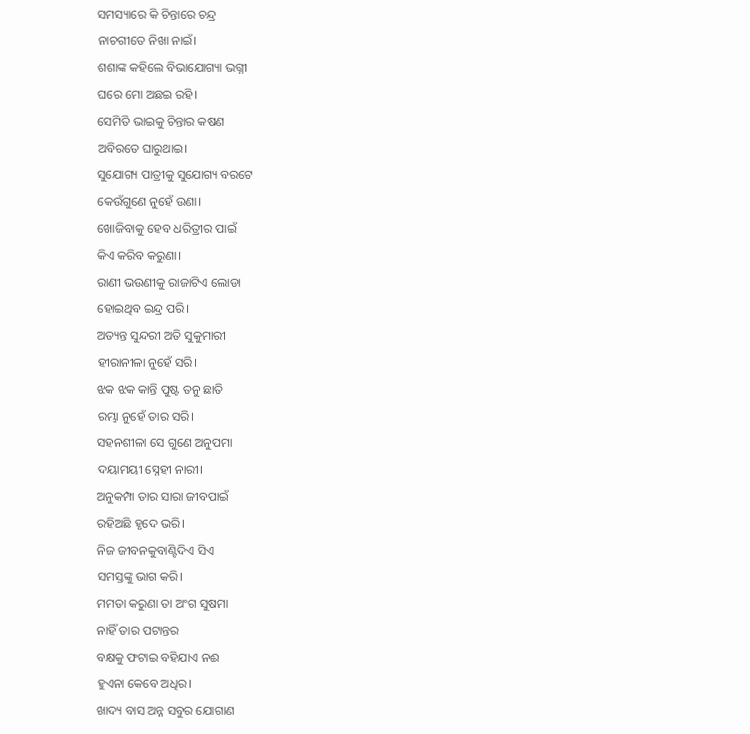ସମସ୍ୟାରେ କି ଚିନ୍ତାରେ ଚନ୍ଦ୍ର
ନାଚଗୀତେ ନିଖା ନାଇଁ।
ଶଶାଙ୍କ କହିଲେ ବିଭାଯୋଗ୍ୟା ଭଗ୍ନୀ
ଘରେ ମୋ ଅଛଇ ରହି।
ସେମିତି ଭାଇକୁ ଚିନ୍ତାର କଷଣ
ଅବିରତେ ଘାରୁଥାଇ।
ସୁଯୋଗ୍ୟ ପାତ୍ରୀକୁ ସୁଯୋଗ୍ୟ ବରଟେ
କେଉଁଗୁଣେ ନୁହେଁ ଉଣା।
ଖୋଜିବାକୁ ହେବ ଧରିତ୍ରୀର ପାଇଁ
କିଏ କରିବ କରୁଣା।
ରାଣୀ ଭଉଣୀକୁ ରାଜାଟିଏ ଲୋଡା
ହୋଇଥିବ ଇନ୍ଦ୍ର ପରି।
ଅତ୍ୟନ୍ତ ସୁନ୍ଦରୀ ଅତି ସୁକୁମାରୀ
ହୀରାନୀଳା ନୁହେଁ ସରି।
ଝକ ଝକ କାନ୍ତି ପୁଷ୍ଟ ତନୁ ଛାତି
ରମ୍ଭା ନୁହେଁ ତାର ସରି।
ସହନଶୀଳା ସେ ଗୁଣେ ଅନୁପମା
ଦୟାମୟୀ ସ୍ନେହୀ ନାରୀ।
ଅନୁକମ୍ପା ତାର ସାରା ଜୀବପାଇଁ
ରହିଅଛି ହୃଦେ ଭରି।
ନିଜ ଜୀବନକୁବାଣ୍ଟିଦିଏ ସିଏ
ସମସ୍ତଙ୍କୁ ଭାଗ କରି।
ମମତା କରୁଣା ତା ଅଂଗ ସୁଷମା
ନାହିଁ ତାର ପଟାନ୍ତର
ବକ୍ଷକୁ ଫଟାଇ ବହିଯାଏ ନଈ
ହୁଏନା କେବେ ଅଧିର।
ଖାଦ୍ୟ ବାସ ଅନ୍ନ ସବୁର ଯୋଗାଣ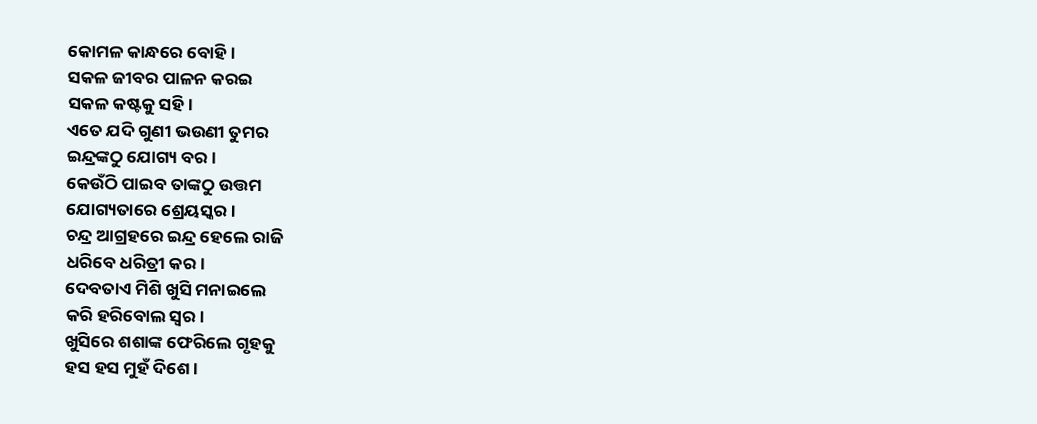କୋମଳ କାନ୍ଧରେ ବୋହି।
ସକଳ ଜୀବର ପାଳନ କରଇ
ସକଳ କଷ୍ଟକୁ ସହି।
ଏତେ ଯଦି ଗୁଣୀ ଭଉଣୀ ତୁମର
ଇନ୍ଦ୍ରଙ୍କଠୁ ଯୋଗ୍ୟ ବର।
କେଉଁଠି ପାଇବ ତାଙ୍କଠୁ ଉତ୍ତମ
ଯୋଗ୍ୟତାରେ ଶ୍ରେୟସ୍କର।
ଚନ୍ଦ୍ର ଆଗ୍ରହରେ ଇନ୍ଦ୍ର ହେଲେ ରାଜି
ଧରିବେ ଧରିତ୍ରୀ କର।
ଦେବତାଏ ମିଶି ଖୁସି ମନାଇଲେ
କରି ହରିବୋଲ ସ୍ବର।
ଖୁସିରେ ଶଶାଙ୍କ ଫେରିଲେ ଗୃହକୁ
ହସ ହସ ମୁହଁ ଦିଶେ।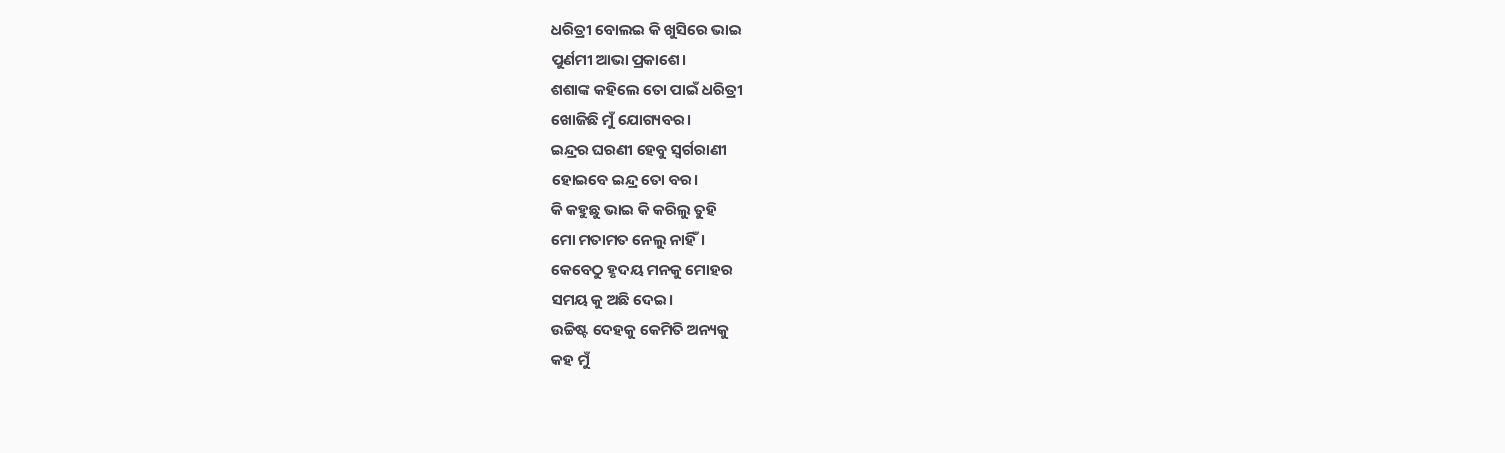ଧରିତ୍ରୀ ବୋଲଇ କି ଖୁସିରେ ଭାଇ
ପୁର୍ଣମୀ ଆଭା ପ୍ରକାଶେ।
ଶଶାଙ୍କ କହିଲେ ତୋ ପାଇଁ ଧରିତ୍ରୀ
ଖୋଜିଛି ମୁଁ ଯୋଗ୍ୟବର।
ଇନ୍ଦ୍ରର ଘରଣୀ ହେବୁ ସ୍ବର୍ଗରାଣୀ
ହୋଇବେ ଇନ୍ଦ୍ର ତୋ ବର।
କି କହୁଛୁ ଭାଇ କି କରିଲୁ ତୁହି
ମୋ ମତାମତ ନେଲୁ ନାହିଁ।
କେବେଠୁ ହୃଦୟ ମନକୁ ମୋହର
ସମୟ କୁ ଅଛି ଦେଇ।
ଉଚ୍ଚିଷ୍ଟ ଦେହକୁ କେମିତି ଅନ୍ୟକୁ
କହ ମୁଁ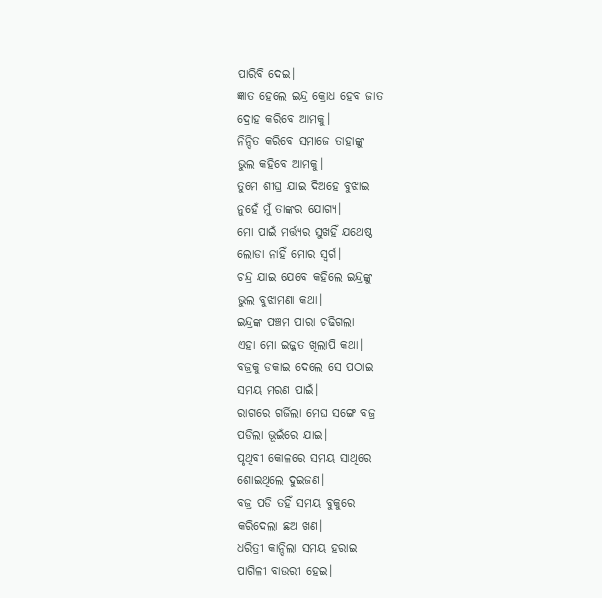ପାରିବି ଦେଇ।
ଜ୍ଞାତ ହେଲେ ଇନ୍ଦ୍ର କ୍ରୋଧ ହେବ ଜାତ
ଦ୍ରୋହ କରିବେ ଆମକୁ।
ନିନ୍ଦିତ କରିବେ ସମାଜେ ତାହାଙ୍କୁ
ଭୁଲ କହିବେ ଆମକୁ।
ତୁମେ ଶୀଘ୍ର ଯାଇ ଦିଅହେ ବୁଝାଇ
ନୁହେଁ ମୁଁ ତାଙ୍କର ଯୋଗ୍ୟ।
ମୋ ପାଇଁ ମର୍ତ୍ତ୍ୟର ସୁଖହିଁ ଯଥେଷ୍ଠ
ଲୋଡା ନାହିଁ ମୋର ସ୍ବର୍ଗ।
ଚନ୍ଦ୍ର ଯାଇ ଯେବେ କହିଲେ ଇନ୍ଦ୍ରଙ୍କୁ
ଭୁଲ ବୁଝାମଣା କଥା।
ଇନ୍ଦ୍ରଙ୍କ ପଞ୍ଚମ ପାରା ଚଢିଗଲା
ଏହା ମୋ ଇଜ୍ଜତ ଖିଲାପି କଥା।
ବଜ୍ରକୁ ଡକାଇ ଦେଲେ ସେ ପଠାଇ
ସମୟ ମରଣ ପାଇଁ।
ରାଗରେ ଗର୍ଜିଲା ମେଘ ସଙ୍ଗେ ବଜ୍ର
ପଡିଲା ଭୂଇଁରେ ଯାଇ।
ପୃଥିବୀ କୋଳରେ ସମୟ ସାଥିରେ
ଶୋଇଥିଲେ ଦୁଇଜଣ।
ବଜ୍ର ପଡି ତହିଁ ସମୟ ବୁକୁରେ
କରିଦେଲା ଛଅ ଖଣ।
ଧରିତ୍ରୀ କାନ୍ଦିଲା ସମୟ ହରାଇ
ପାଗିଳୀ ବାଉରୀ ହେଇ।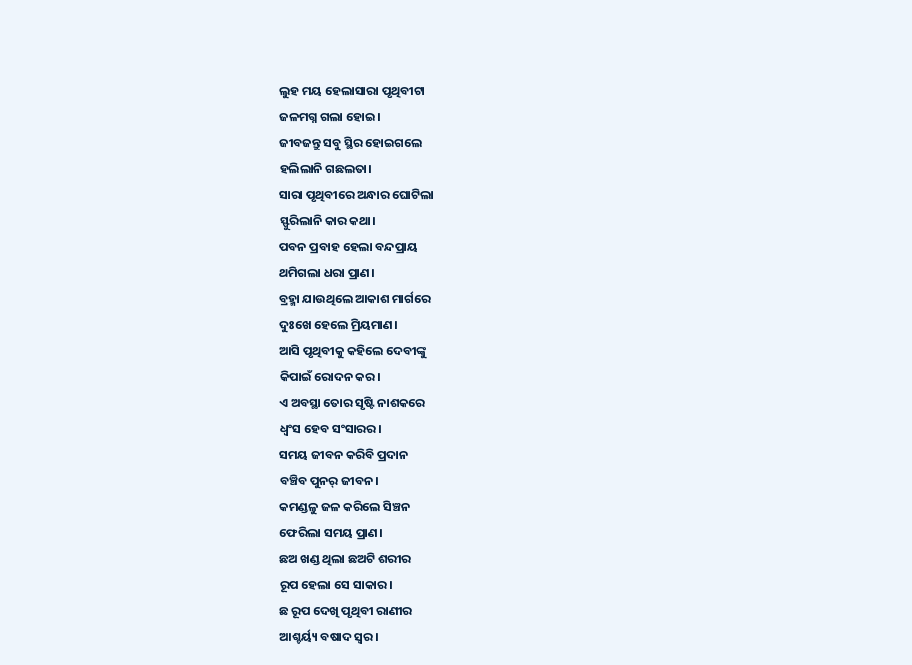ଲୁହ ମୟ ହେଲାସାରା ପୃଥିବୀଟା
ଜଳମଗ୍ନ ଗଲା ହୋଇ।
ଜୀବଜନ୍ତୁ ସବୁ ସ୍ଥିର ହୋଇଗଲେ
ହଲିଲାନି ଗଛଲତା।
ସାରା ପୃଥିବୀରେ ଅନ୍ଧାର ଘୋଟିଲା
ସ୍ଫୁରିଲାନି କାର କଥା।
ପବନ ପ୍ରବାହ ହେଲା ବନ୍ଦପ୍ରାୟ
ଥମିଗଲା ଧରା ପ୍ରାଣ।
ବ୍ରହ୍ମା ଯାଉଥିଲେ ଆକାଶ ମାର୍ଗରେ
ଦୁଃଖେ ହେଲେ ମ୍ରିୟମାଣ।
ଆସି ପୃଥିବୀକୁ କହିଲେ ଦେବୀଙ୍କୁ
କିପାଇଁ ରୋଦନ କର।
ଏ ଅବସ୍ଥା ତୋର ସୃଷ୍ଟି ନାଶକରେ
ଧ୍ବଂସ ହେବ ସଂସାରର।
ସମୟ ଜୀବନ କରିବି ପ୍ରଦାନ
ବଞ୍ଚିବ ପୁନର୍ ଜୀବନ।
କମଣ୍ଡଳୁ ଜଳ କରିଲେ ସିଞ୍ଚନ
ଫେରିଲା ସମୟ ପ୍ରାଣ।
ଛଅ ଖଣ୍ଡ ଥିଲା ଛଅଟି ଶରୀର
ରୂପ ହେଲା ସେ ସାକାର।
ଛ ରୂପ ଦେଖି ପୃଥିବୀ ରାଣୀର
ଆଶ୍ଚର୍ୟ୍ୟ ବଷାଦ ସ୍ବର।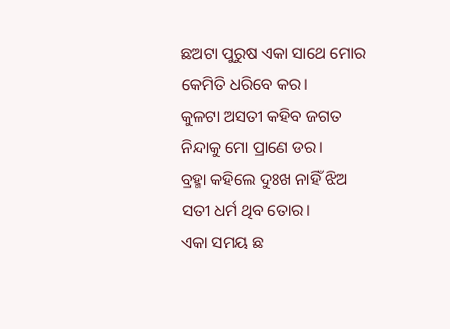ଛଅଟା ପୁରୁଷ ଏକା ସାଥେ ମୋର
କେମିତି ଧରିବେ କର।
କୁଳଟା ଅସତୀ କହିବ ଜଗତ
ନିନ୍ଦାକୁ ମୋ ପ୍ରାଣେ ଡର।
ବ୍ରହ୍ମା କହିଲେ ଦୁଃଖ ନାହିଁ ଝିଅ
ସତୀ ଧର୍ମ ଥିବ ତୋର।
ଏକା ସମୟ ଛ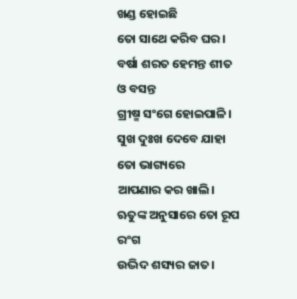ଖଣ୍ଡ ହୋଇଛି
ତୋ ସାଥେ କରିବ ଘର।
ବର୍ଷା ଶରତ ହେମନ୍ତ ଶୀତ ଓ ବସନ୍ତ
ଗ୍ରୀଷ୍ମ ସଂଗେ ହୋଇପାଳି।
ସୁଖ ଦୁଃଖ ଦେବେ ଯାହା ତୋ ଭାଗ୍ୟରେ
ଆପଣାର କର ଖାଲି।
ଋତୁଙ୍କ ଅନୁସାରେ ତୋ ରୂପ ରଂଗ
ଉଦ୍ଭିଦ ଶସ୍ୟର ଜାତ।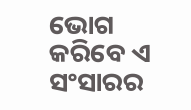ଭୋଗ କରିବେ ଏ ସଂସାରର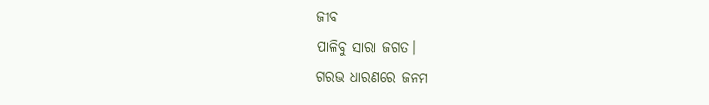ଜୀବ
ପାଳିବୁ ସାରା ଜଗତ।
ଗରଭ ଧାରଣରେ ଜନମ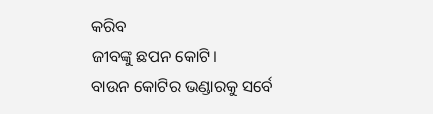କରିବ
ଜୀବଙ୍କୁ ଛପନ କୋଟି।
ବାଉନ କୋଟିର ଭଣ୍ଡାରକୁ ସର୍ବେ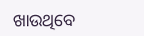ଖାଉଥିବେ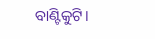ବାଣ୍ଟିକୁଟି।